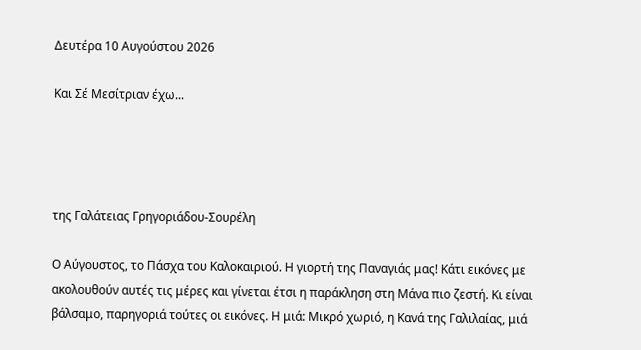Δευτέρα 10 Αυγούστου 2026

Και Σέ Μεσίτριαν έχω...




της Γαλάτειας Γρηγοριάδου-Σουρέλη

Ο Αύγουστος, το Πάσχα του Καλοκαιριού. Η γιορτή της Παναγιάς μας! Κάτι εικόνες με ακολουθούν αυτές τις μέρες και γίνεται έτσι η παράκληση στη Μάνα πιο ζεστή. Κι είναι βάλσαμο, παρηγοριά τούτες οι εικόνες. Η μιά: Μικρό χωριό, η Κανά της Γαλιλαίας, μιά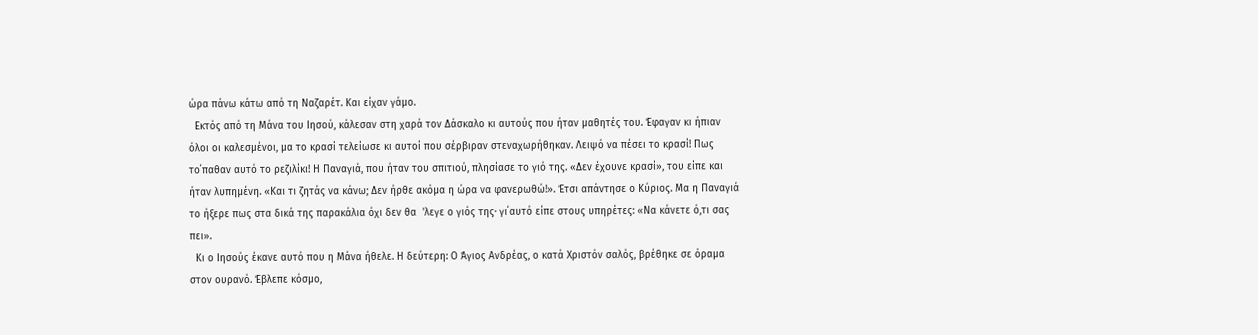ώρα πάνω κάτω από τη Ναζαρέτ. Και είχαν γάμο.
  Εκτός από τη Μάνα του Ιησού, κάλεσαν στη χαρά τον Δάσκαλο κι αυτούς που ήταν μαθητές του. Έφαγαν κι ήπιαν όλοι οι καλεσμένοι, μα το κρασί τελείωσε κι αυτοί που σέρβιραν στεναχωρήθηκαν. Λειψό να πέσει το κρασί! Πως το΄παθαν αυτό το ρεζιλίκι! Η Παναγιά, που ήταν του σπιτιού, πλησίασε το γιό της. «Δεν έχουνε κρασί», του είπε και ήταν λυπημένη. «Και τι ζητάς να κάνω; Δεν ήρθε ακόμα η ώρα να φανερωθώ!». Έτσι απάντησε ο Κύριος. Μα η Παναγιά το ήξερε πως στα δικά της παρακάλια όχι δεν θα  'λεγε ο γιός της· γι΄αυτό είπε στους υπηρέτες: «Να κάνετε ό,τι σας πει».
  Κι ο Ιησούς έκανε αυτό που η Μάνα ήθελε. Η δεύτερη: Ο Άγιος Ανδρέας, ο κατά Χριστόν σαλός, βρέθηκε σε όραμα στον ουρανό. Έβλεπε κόσμο,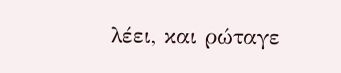λέει, και ρώταγε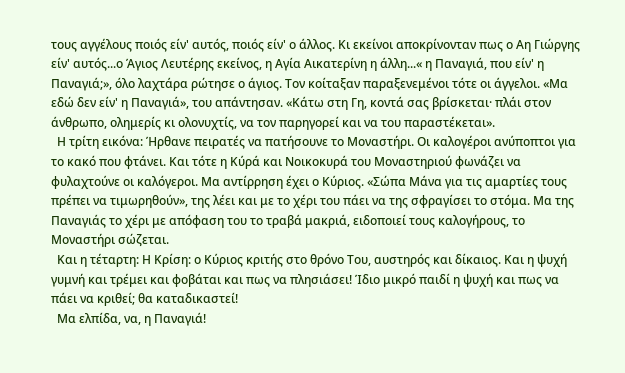τους αγγέλους ποιός είν' αυτός, ποιός είν' ο άλλος. Κι εκείνοι αποκρίνονταν πως ο Αη Γιώργης είν' αυτός...ο Άγιος Λευτέρης εκείνος, η Αγία Αικατερίνη η άλλη...« η Παναγιά, που είν' η Παναγιά;», όλο λαχτάρα ρώτησε ο άγιος. Τον κοίταξαν παραξενεμένοι τότε οι άγγελοι. «Μα εδώ δεν είν' η Παναγιά», του απάντησαν. «Κάτω στη Γη, κοντά σας βρίσκεται· πλάι στον άνθρωπο, ολημερίς κι ολονυχτίς, να τον παρηγορεί και να του παραστέκεται».
  Η τρίτη εικόνα: Ήρθανε πειρατές να πατήσουνε το Μοναστήρι. Οι καλογέροι ανύποπτοι για το κακό που φτάνει. Και τότε η Κύρά και Νοικοκυρά του Μοναστηριού φωνάζει να φυλαχτούνε οι καλόγεροι. Μα αντίρρηση έχει ο Κύριος. «Σώπα Μάνα για τις αμαρτίες τους πρέπει να τιμωρηθούν», της λέει και με το χέρι του πάει να της σφραγίσει το στόμα. Μα της Παναγιάς το χέρι με απόφαση του το τραβά μακριά, ειδοποιεί τους καλογήρους, το Μοναστήρι σώζεται.
  Και η τέταρτη: Η Κρίση: ο Κύριος κριτής στο θρόνο Του, αυστηρός και δίκαιος. Και η ψυχή γυμνή και τρέμει και φοβάται και πως να πλησιάσει! Ίδιο μικρό παιδί η ψυχή και πως να πάει να κριθεί; θα καταδικαστεί!
  Μα ελπίδα, να, η Παναγιά!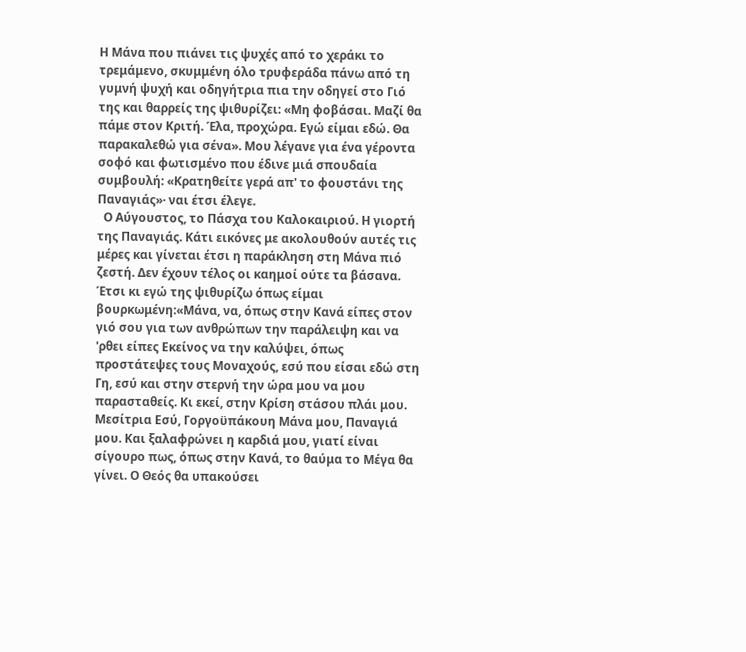Η Μάνα που πιάνει τις ψυχές από το χεράκι το τρεμάμενο, σκυμμένη όλο τρυφεράδα πάνω από τη γυμνή ψυχή και οδηγήτρια πια την οδηγεί στο Γιό της και θαρρείς της ψιθυρίζει: «Μη φοβάσαι. Μαζί θα πάμε στον Κριτή. Έλα, προχώρα. Εγώ είμαι εδώ. Θα παρακαλεθώ για σένα». Μου λέγανε για ένα γέροντα σοφό και φωτισμένο που έδινε μιά σπουδαία συμβουλή: «Κρατηθείτε γερά απ' το φουστάνι της Παναγιάς»· ναι έτσι έλεγε.
  Ο Αύγουστος, το Πάσχα του Καλοκαιριού. Η γιορτή της Παναγιάς. Κάτι εικόνες με ακολουθούν αυτές τις μέρες και γίνεται έτσι η παράκληση στη Μάνα πιό ζεστή. Δεν έχουν τέλος οι καημοί ούτε τα βάσανα. Έτσι κι εγώ της ψιθυρίζω όπως είμαι βουρκωμένη:«Μάνα, να, όπως στην Κανά είπες στον γιό σου για των ανθρώπων την παράλειψη και να 'ρθει είπες Εκείνος να την καλύψει, όπως προστάτεψες τους Μοναχούς, εσύ που είσαι εδώ στη Γη, εσύ και στην στερνή την ώρα μου να μου παρασταθείς. Κι εκεί, στην Κρίση στάσου πλάι μου.
Μεσίτρια Εσύ, Γοργοϋπάκουη Μάνα μου, Παναγιά μου. Και ξαλαφρώνει η καρδιά μου, γιατί είναι σίγουρο πως, όπως στην Κανά, το θαύμα το Μέγα θα γίνει. Ο Θεός θα υπακούσει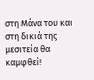στη Μάνα του και στη δικιά της μεσιτεία θα καμφθεί!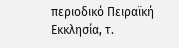περιοδικό Πειραϊκή Εκκλησία, τ.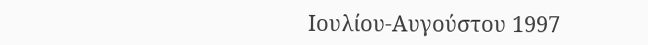Ιουλίου-Αυγούστου 1997